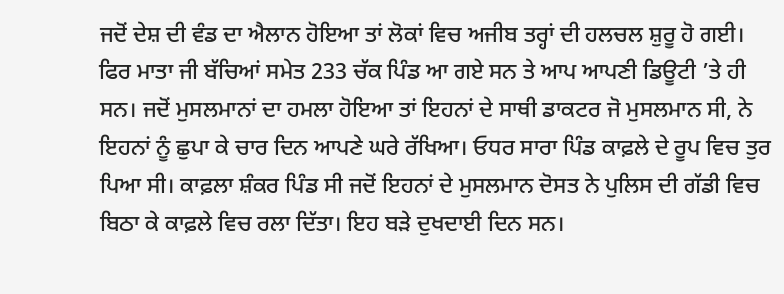ਜਦੋਂ ਦੇਸ਼ ਦੀ ਵੰਡ ਦਾ ਐਲਾਨ ਹੋਇਆ ਤਾਂ ਲੋਕਾਂ ਵਿਚ ਅਜੀਬ ਤਰ੍ਹਾਂ ਦੀ ਹਲਚਲ ਸ਼ੁਰੂ ਹੋ ਗਈ। ਫਿਰ ਮਾਤਾ ਜੀ ਬੱਚਿਆਂ ਸਮੇਤ 233 ਚੱਕ ਪਿੰਡ ਆ ਗਏ ਸਨ ਤੇ ਆਪ ਆਪਣੀ ਡਿਊਟੀ ’ਤੇ ਹੀ ਸਨ। ਜਦੋਂ ਮੁਸਲਮਾਨਾਂ ਦਾ ਹਮਲਾ ਹੋਇਆ ਤਾਂ ਇਹਨਾਂ ਦੇ ਸਾਥੀ ਡਾਕਟਰ ਜੋ ਮੁਸਲਮਾਨ ਸੀ, ਨੇ ਇਹਨਾਂ ਨੂੰ ਛੁਪਾ ਕੇ ਚਾਰ ਦਿਨ ਆਪਣੇ ਘਰੇ ਰੱਖਿਆ। ਓਧਰ ਸਾਰਾ ਪਿੰਡ ਕਾਫ਼ਲੇ ਦੇ ਰੂਪ ਵਿਚ ਤੁਰ ਪਿਆ ਸੀ। ਕਾਫ਼ਲਾ ਸ਼ੰਕਰ ਪਿੰਡ ਸੀ ਜਦੋਂ ਇਹਨਾਂ ਦੇ ਮੁਸਲਮਾਨ ਦੋਸਤ ਨੇ ਪੁਲਿਸ ਦੀ ਗੱਡੀ ਵਿਚ ਬਿਠਾ ਕੇ ਕਾਫ਼ਲੇ ਵਿਚ ਰਲਾ ਦਿੱਤਾ। ਇਹ ਬੜੇ ਦੁਖਦਾਈ ਦਿਨ ਸਨ।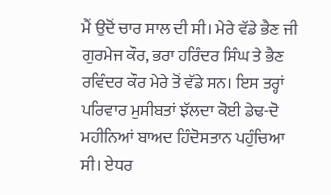ਮੈਂ ਉਦੋਂ ਚਾਰ ਸਾਲ ਦੀ ਸੀ। ਮੇਰੇ ਵੱਡੇ ਭੈਣ ਜੀ ਗੁਰਮੇਜ ਕੌਰ, ਭਰਾ ਹਰਿੰਦਰ ਸਿੰਘ ਤੇ ਭੈਣ ਰਵਿੰਦਰ ਕੌਰ ਮੇਰੇ ਤੋਂ ਵੱਡੇ ਸਨ। ਇਸ ਤਰ੍ਹਾਂ ਪਰਿਵਾਰ ਮੁਸੀਬਤਾਂ ਝੱਲਦਾ ਕੋਈ ਡੇਢ-ਦੋ ਮਹੀਨਿਆਂ ਬਾਅਦ ਹਿੰਦੋਸਤਾਨ ਪਹੁੰਚਿਆ ਸੀ। ਏਧਰ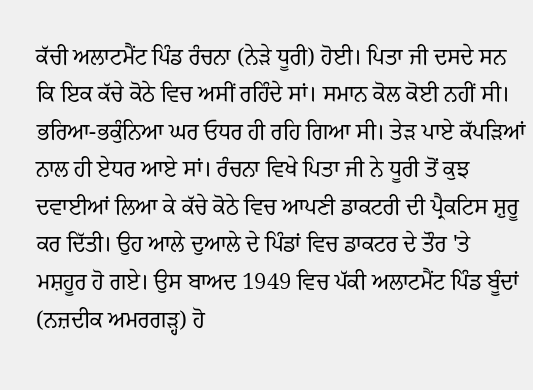ਕੱਚੀ ਅਲਾਟਮੈਂਟ ਪਿੰਡ ਰੰਚਨਾ (ਨੇੜੇ ਧੂਰੀ) ਹੋਈ। ਪਿਤਾ ਜੀ ਦਸਦੇ ਸਨ ਕਿ ਇਕ ਕੱਚੇ ਕੋਠੇ ਵਿਚ ਅਸੀਂ ਰਹਿੰਦੇ ਸਾਂ। ਸਮਾਨ ਕੋਲ ਕੋਈ ਨਹੀਂ ਸੀ। ਭਰਿਆ-ਭਕੁੰਨਿਆ ਘਰ ਓਧਰ ਹੀ ਰਹਿ ਗਿਆ ਸੀ। ਤੇੜ ਪਾਏ ਕੱਪੜਿਆਂ ਨਾਲ ਹੀ ਏਧਰ ਆਏ ਸਾਂ। ਰੰਚਨਾ ਵਿਖੇ ਪਿਤਾ ਜੀ ਨੇ ਧੂਰੀ ਤੋਂ ਕੁਝ ਦਵਾਈਆਂ ਲਿਆ ਕੇ ਕੱਚੇ ਕੋਠੇ ਵਿਚ ਆਪਣੀ ਡਾਕਟਰੀ ਦੀ ਪ੍ਰੈਕਟਿਸ ਸ਼ੁਰੂ ਕਰ ਦਿੱਤੀ। ਉਹ ਆਲੇ ਦੁਆਲੇ ਦੇ ਪਿੰਡਾਂ ਵਿਚ ਡਾਕਟਰ ਦੇ ਤੌਰ 'ਤੇ ਮਸ਼ਹੂਰ ਹੋ ਗਏ। ਉਸ ਬਾਅਦ 1949 ਵਿਚ ਪੱਕੀ ਅਲਾਟਮੈਂਟ ਪਿੰਡ ਬੂੰਦਾਂ (ਨਜ਼ਦੀਕ ਅਮਰਗੜ੍ਹ) ਹੋ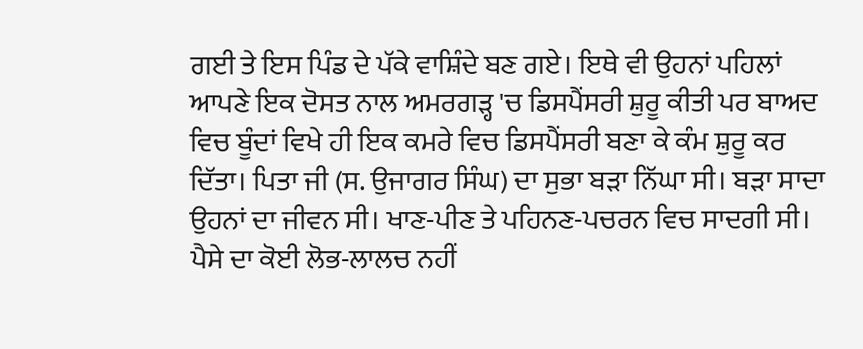ਗਈ ਤੇ ਇਸ ਪਿੰਡ ਦੇ ਪੱਕੇ ਵਾਸ਼ਿੰਦੇ ਬਣ ਗਏ। ਇਥੇ ਵੀ ਉਹਨਾਂ ਪਹਿਲਾਂ ਆਪਣੇ ਇਕ ਦੋਸਤ ਨਾਲ ਅਮਰਗੜ੍ਹ 'ਚ ਡਿਸਪੈਂਸਰੀ ਸ਼ੁਰੂ ਕੀਤੀ ਪਰ ਬਾਅਦ ਵਿਚ ਬੂੰਦਾਂ ਵਿਖੇ ਹੀ ਇਕ ਕਮਰੇ ਵਿਚ ਡਿਸਪੈਂਸਰੀ ਬਣਾ ਕੇ ਕੰਮ ਸ਼ੁਰੂ ਕਰ ਦਿੱਤਾ। ਪਿਤਾ ਜੀ (ਸ. ਉਜਾਗਰ ਸਿੰਘ) ਦਾ ਸੁਭਾ ਬੜਾ ਨਿੱਘਾ ਸੀ। ਬੜਾ ਸਾਦਾ ਉਹਨਾਂ ਦਾ ਜੀਵਨ ਸੀ। ਖਾਣ-ਪੀਣ ਤੇ ਪਹਿਨਣ-ਪਚਰਨ ਵਿਚ ਸਾਦਗੀ ਸੀ। ਪੈਸੇ ਦਾ ਕੋਈ ਲੋਭ-ਲਾਲਚ ਨਹੀਂ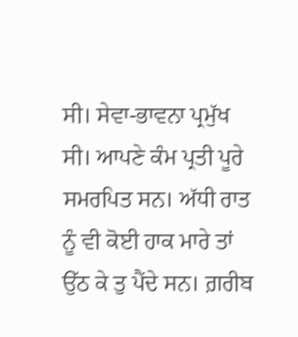ਸੀ। ਸੇਵਾ-ਭਾਵਨਾ ਪ੍ਰਮੁੱਖ ਸੀ। ਆਪਣੇ ਕੰਮ ਪ੍ਰਤੀ ਪੂਰੇ ਸਮਰਪਿਤ ਸਨ। ਅੱਧੀ ਰਾਤ ਨੂੰ ਵੀ ਕੋਈ ਹਾਕ ਮਾਰੇ ਤਾਂ ਉੱਠ ਕੇ ਤੁ ਪੈਂਦੇ ਸਨ। ਗ਼ਰੀਬ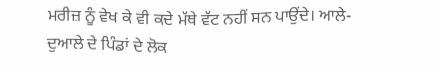ਮਰੀਜ਼ ਨੂੰ ਵੇਖ ਕੇ ਵੀ ਕਦੇ ਮੱਥੇ ਵੱਟ ਨਹੀਂ ਸਨ ਪਾਉਂਦੇ। ਆਲੇ-ਦੁਆਲੇ ਦੇ ਪਿੰਡਾਂ ਦੇ ਲੋਕ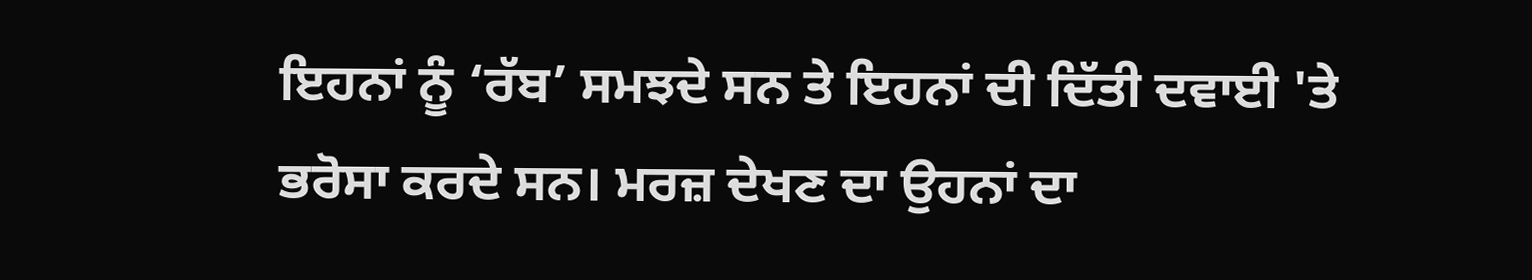ਇਹਨਾਂ ਨੂੰ ‘ਰੱਬ’ ਸਮਝਦੇ ਸਨ ਤੇ ਇਹਨਾਂ ਦੀ ਦਿੱਤੀ ਦਵਾਈ 'ਤੇ ਭਰੋਸਾ ਕਰਦੇ ਸਨ। ਮਰਜ਼ ਦੇਖਣ ਦਾ ਉਹਨਾਂ ਦਾ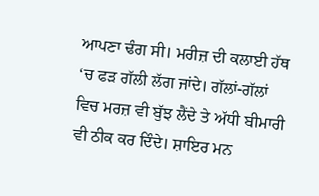ਆਪਣਾ ਢੰਗ ਸੀ। ਮਰੀਜ਼ ਦੀ ਕਲਾਈ ਹੱਥ ‘ਚ ਫੜ ਗੱਲੀ ਲੱਗ ਜਾਂਦੇ। ਗੱਲਾਂ-ਗੱਲਾਂ
ਵਿਚ ਮਰਜ਼ ਵੀ ਬੁੱਝ ਲੈਂਦੇ ਤੇ ਅੱਧੀ ਬੀਮਾਰੀ ਵੀ ਠੀਕ ਕਰ ਦਿੰਦੇ। ਸ਼ਾਇਰ ਮਨ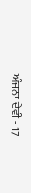ਅੰਜਨਾ ਦੇਵੀ - 17